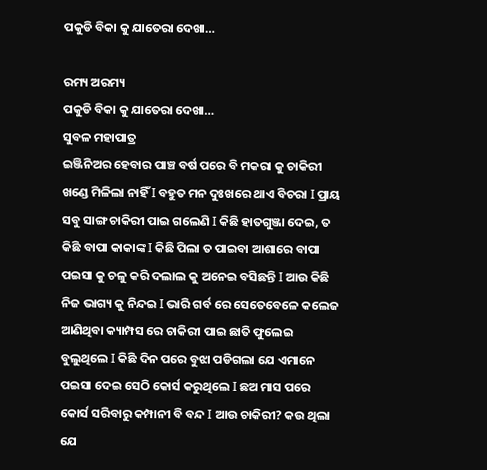ପକୁଡି ବିକା କୁ ଯାତେରା ଦେଖା…

ରମ୍ୟ ଅରମ୍ୟ
ପକୁଡି ବିକା କୁ ଯାତେରା ଦେଖା…
ସୁବଳ ମହାପାତ୍ର
ଇଞ୍ଜିନିଅର ହେବାର ପାଞ୍ଚ ବର୍ଷ ପରେ ବି ମକରା କୁ ଚାକିରୀ ଖଣ୍ଡେ ମିଳିଲା ନାହିଁ I ବହୁତ ମନ ଦୁଃଖରେ ଥାଏ ବିଚରା I ପ୍ରାୟ ସବୁ ସାଙ୍ଗ ଚାକିରୀ ପାଇ ଗଲେଣି I କିଛି ହାତଗୁଞ୍ଜା ଦେଇ, ତ କିଛି ବାପା କାକାଙ୍କ I କିଛି ପିଲା ତ ପାଇବା ଆଶାରେ ବାପା ପଇସା କୁ ଚଳୁ କରି ଦଲାଲ କୁ ଅନେଇ ବସିଛନ୍ତି I ଆଉ କିଛି ନିଜ ଭାଗ୍ୟ କୁ ନିନ୍ଦଇ I ଭାରି ଗର୍ବ ରେ ସେତେବେଳେ କଲେଜ ଆଣିଥିବା କ୍ୟାମ୍ପସ ରେ ଚାକିରୀ ପାଇ ଛାତି ଫୁଲେଇ ବୁଲୁଥିଲେ I କିଛି ଦିନ ପରେ ବୁଝା ପଡିଗଲା ଯେ ଏମାନେ ପଇସା ଦେଇ ସେଠି କୋର୍ସ କରୁଥିଲେ I ଛଅ ମାସ ପରେ କୋର୍ସ ସରିବାରୁ କମ୍ପାନୀ ବି ବନ୍ଦ I ଆଉ ଚାକିରୀ? କଉ ଥିଲା ଯେ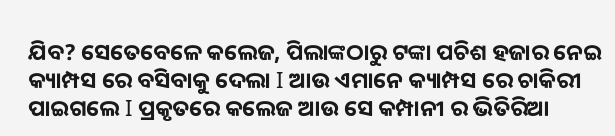ଯିବ? ସେତେବେଳେ କଲେଜ, ପିଲାଙ୍କଠାରୁ ଟଙ୍କା ପଚିଶ ହଜାର ନେଇ କ୍ୟାମ୍ପସ ରେ ବସିବାକୁ ଦେଲା I ଆଉ ଏମାନେ କ୍ୟାମ୍ପସ ରେ ଚାକିରୀ ପାଇଗଲେ I ପ୍ରକୃତରେ କଲେଜ ଆଉ ସେ କମ୍ପାନୀ ର ଭିତିରିଆ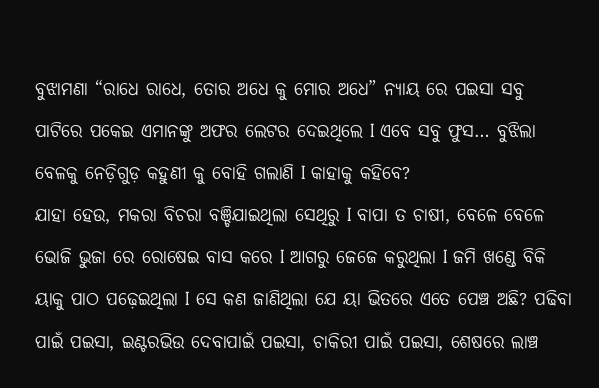ବୁଝାମଣା “ରାଧେ ରାଧେ, ତୋର ଅଧେ କୁ ମୋର ଅଧେ” ନ୍ୟାୟ ରେ ପଇସା ସବୁ ପାଟିରେ ପକେଇ ଏମାନଙ୍କୁ ଅଫର ଲେଟର ଦେଇଥିଲେ I ଏବେ ସବୁ ଫୁସ… ବୁଝିଲା ବେଳକୁ ନେଡ଼ିଗୁଡ଼ କହୁଣୀ କୁ ବୋହି ଗଲାଣି I କାହାକୁ କହିବେ?
ଯାହା ହେଉ, ମକରା ବିଚରା ବଞ୍ଚିଯାଇଥିଲା ସେଥିରୁ I ବାପା ତ ଚାଷୀ, ବେଳେ ବେଳେ ଭୋଜି ଭୁଜା ରେ ରୋଷେଇ ବାସ କରେ I ଆଗରୁ ଜେଜେ କରୁଥିଲା I ଜମି ଖଣ୍ଡେ ବିକି ୟାକୁ ପାଠ ପଢ଼େଇଥିଲା I ସେ କଣ ଜାଣିଥିଲା ଯେ ୟା ଭିତରେ ଏତେ ପେଞ୍ଚ ଅଛି? ପଢିବା ପାଇଁ ପଇସା, ଇଣ୍ଟରଭିଉ ଦେବାପାଇଁ ପଇସା, ଚାକିରୀ ପାଇଁ ପଇସା, ଶେଷରେ ଲାଞ୍ଚ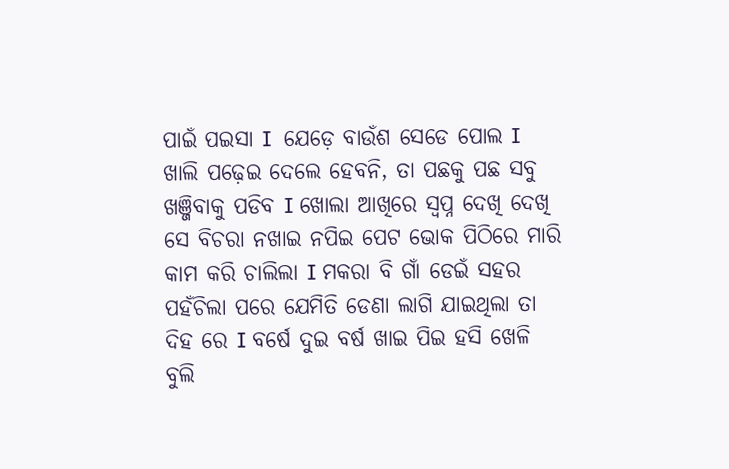ପାଇଁ ପଇସା I  ଯେଡ଼େ ବାଉଁଶ ସେଡେ ପୋଲ I ଖାଲି ପଢ଼େଇ ଦେଲେ ହେବନି, ତା ପଛକୁ ପଛ ସବୁ ଖଞ୍ଜିବାକୁ ପଡିବ I ଖୋଲା ଆଖିରେ ସ୍ବପ୍ନ ଦେଖି ଦେଖି ସେ ବିଚରା ନଖାଇ ନପିଇ ପେଟ ଭୋକ ପିଠିରେ ମାରି କାମ କରି ଚାଲିଲା I ମକରା ବି ଗାଁ ଡେଇଁ ସହର ପହଁଚିଲା ପରେ ଯେମିତି ଡେଣା ଲାଗି ଯାଇଥିଲା ତା ଦିହ ରେ I ବର୍ଷେ ଦୁଇ ବର୍ଷ ଖାଇ ପିଇ ହସି ଖେଳି ବୁଲି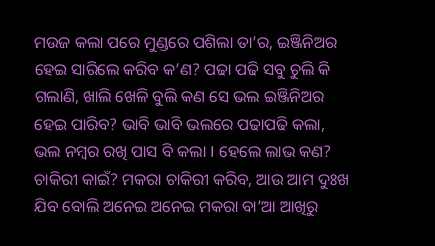ମଉଜ କଲା ପରେ ମୁଣ୍ଡରେ ପଶିଲା ତା’ର, ଇଞ୍ଜିନିଅର ହେଇ ସାରିଲେ କରିବ କ’ଣ? ପଢା ପଢି ସବୁ ଚୁଲି କି ଗଲାଣି, ଖାଲି ଖେଳି ବୁଲି କଣ ସେ ଭଲ ଇଞ୍ଜିନିଅର ହେଇ ପାରିବ? ଭାବି ଭାବି ଭଲରେ ପଢାପଢି କଲା, ଭଲ ନମ୍ବର ରଖି ପାସ ବି କଲା I ହେଲେ ଲାଭ କଣ? ଚାକିରୀ କାଇଁ? ମକରା ଚାକିରୀ କରିବ, ଆଉ ଆମ ଦୁଃଖ ଯିବ ବୋଲି ଅନେଇ ଅନେଇ ମକରା ବା’ଆ ଆଖିରୁ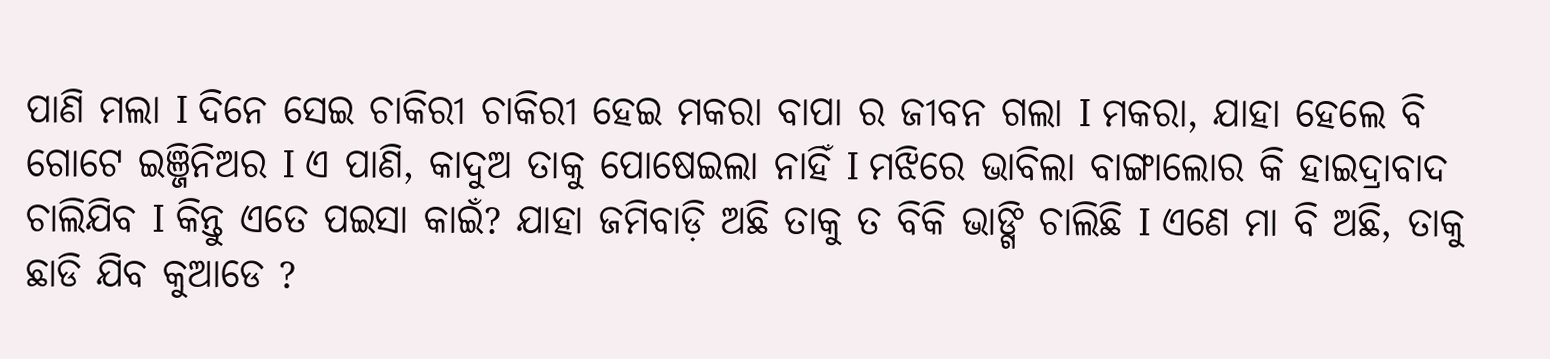ପାଣି ମଲା I ଦିନେ ସେଇ ଚାକିରୀ ଚାକିରୀ ହେଇ ମକରା ବାପା ର ଜୀବନ ଗଲା I ମକରା, ଯାହା ହେଲେ ବି ଗୋଟେ ଇଞ୍ଜିନିଅର I ଏ ପାଣି, କାଦୁଅ ତାକୁ ପୋଷେଇଲା ନାହିଁ I ମଝିରେ ଭାବିଲା ବାଙ୍ଗାଲୋର କି ହାଇଦ୍ରାବାଦ ଚାଲିଯିବ I କିନ୍ତୁ ଏତେ ପଇସା କାଇଁ? ଯାହା ଜମିବାଡ଼ି ଅଛି ତାକୁ ତ ବିକି ଭାଙ୍ଗି ଚାଲିଛି I ଏଣେ ମା ବି ଅଛି, ତାକୁ ଛାଡି ଯିବ କୁଆଡେ ?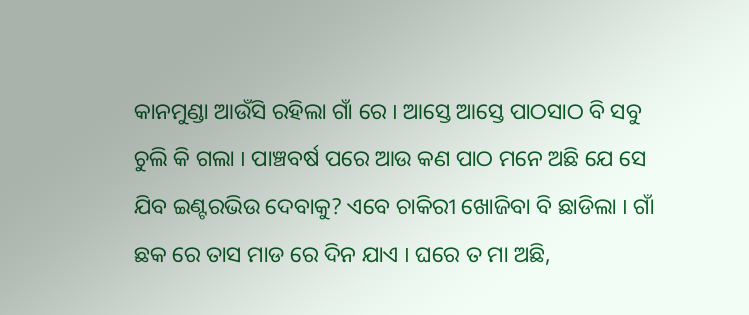କାନମୁଣ୍ଡା ଆଉଁସି ରହିଲା ଗାଁ ରେ I ଆସ୍ତେ ଆସ୍ତେ ପାଠସାଠ ବି ସବୁ ଚୁଲି କି ଗଲା I ପାଞ୍ଚବର୍ଷ ପରେ ଆଉ କଣ ପାଠ ମନେ ଅଛି ଯେ ସେ ଯିବ ଇଣ୍ଟରଭିଉ ଦେବାକୁ? ଏବେ ଚାକିରୀ ଖୋଜିବା ବି ଛାଡିଲା I ଗାଁ ଛକ ରେ ତାସ ମାଡ ରେ ଦିନ ଯାଏ I ଘରେ ତ ମା ଅଛି,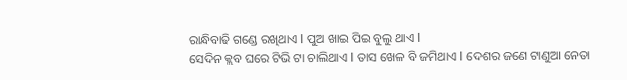ରାନ୍ଧିବାଢି ଗଣ୍ଡେ ରଖିଥାଏ I ପୁଅ ଖାଇ ପିଇ ବୁଲୁ ଥାଏ I
ସେଦିନ କ୍ଲବ ଘରେ ଟିଭି ଟା ଚାଲିଥାଏ I ତାସ ଖେଳ ବି ଜମିଥାଏ I ଦେଶର ଜଣେ ଟାଣୁଆ ନେତା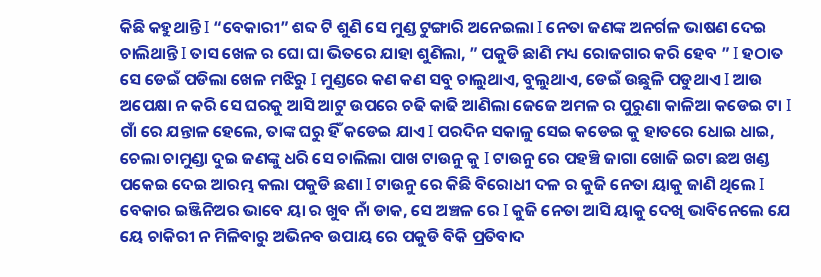କିଛି କହୁଥାନ୍ତି I “ବେକାରୀ” ଶବ୍ଦ ଟି ଶୁଣି ସେ ମୁଣ୍ଡ ଟୁଙ୍ଗାରି ଅନେଇଲା I ନେତା ଜଣଙ୍କ ଅନର୍ଗଳ ଭାଷଣ ଦେଇ ଚାଲିଥାନ୍ତି I ତାସ ଖେଳ ର ଘୋ ଘା ଭିତରେ ଯାହା ଶୁଣିଲା, ” ପକୁଡି ଛାଣି ମଧ୍ୟ ରୋଜଗାର କରି ହେବ ” I ହଠାତ ସେ ଡେଇଁ ପଡିଲା ଖେଳ ମଝିରୁ I ମୁଣ୍ଡରେ କଣ କଣ ସବୁ ଚାଲୁଥାଏ, ବୁଲୁଥାଏ, ଡେଇଁ ଉଛୁଳି ପଡୁଥାଏ I ଆଉ ଅପେକ୍ଷା ନ କରି ସେ ଘରକୁ ଆସି ଆଟୁ ଉପରେ ଚଢି କାଢି ଆଣିଲା ଜେଜେ ଅମଳ ର ପୁରୁଣା କାଳିଆ କଡେଇ ଟା I ଗାଁ ରେ ଯନ୍ତାଳ ହେଲେ, ତାଙ୍କ ଘରୁ ହିଁ କଡେଇ ଯାଏ I ପରଦିନ ସକାଳୁ ସେଇ କଡେଇ କୁ ହାତରେ ଧୋଇ ଧାଇ, ଚେଲା ଚାମୁଣ୍ଡା ଦୁଇ ଜଣଙ୍କୁ ଧରି ସେ ଚାଲିଲା ପାଖ ଟାଉନୁ କୁ I ଟାଉନୁ ରେ ପହଞ୍ଚି ଜାଗା ଖୋଜି ଇଟା ଛଅ ଖଣ୍ଡ ପକେଇ ଦେଇ ଆରମ୍ଭ କଲା ପକୁଡି ଛଣା I ଟାଉନୁ ରେ କିଛି ବିରୋଧୀ ଦଳ ର କୁଜି ନେତା ୟାକୁ ଜାଣି ଥିଲେ I ବେକାର ଇଞ୍ଜିନିଅର ଭାବେ ୟା ର ଖୁବ ନାଁ ଡାକ, ସେ ଅଞ୍ଚଳ ରେ I କୁଜି ନେତା ଆସି ୟାକୁ ଦେଖି ଭାବିନେଲେ ଯେ ୟେ ଚାକିରୀ ନ ମିଳିବାରୁ ଅଭିନବ ଉପାୟ ରେ ପକୁଡି ବିକି ପ୍ରତିବାଦ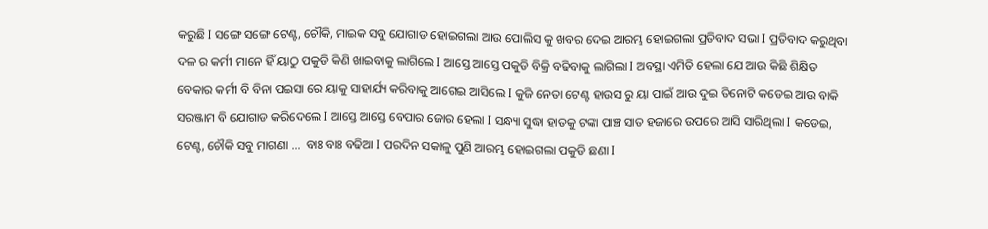କରୁଛି I ସଙ୍ଗେ ସଙ୍ଗେ ଟେଣ୍ଟ, ଚୌକି, ମାଇକ ସବୁ ଯୋଗାଡ ହୋଇଗଲା ଆଉ ପୋଲିସ କୁ ଖବର ଦେଇ ଆରମ୍ଭ ହୋଇଗଲା ପ୍ରତିବାଦ ସଭା I ପ୍ରତିବାଦ କରୁଥିବା ଦଳ ର କର୍ମୀ ମାନେ ହିଁ ୟାଠୁ ପକୁଡି କିଣି ଖାଇବାକୁ ଲାଗିଲେ I ଆସ୍ତେ ଆସ୍ତେ ପକୁଡି ବିକ୍ରି ବଢିବାକୁ ଲାଗିଲା I ଅବସ୍ଥା ଏମିତି ହେଲା ଯେ ଆଉ କିଛି ଶିକ୍ଷିତ ବେକାର କର୍ମୀ ବି ବିନା ପଇସା ରେ ୟାକୁ ସାହାର୍ଯ୍ୟ କରିବାକୁ ଆଗେଇ ଆସିଲେ I କୁଜି ନେତା ଟେଣ୍ଟ ହାଉସ ରୁ ୟା ପାଇଁ ଆଉ ଦୁଇ ତିନୋଟି କଡେଇ ଆଉ ବାକି ସରଞ୍ଜାମ ବି ଯୋଗାଡ କରିଦେଲେ I ଆସ୍ତେ ଆସ୍ତେ ବେପାର ଜୋର ହେଲା I ସନ୍ଧ୍ୟା ସୁଦ୍ଧା ହାତକୁ ଟଙ୍କା ପାଞ୍ଚ ସାତ ହଜାରେ ଉପରେ ଆସି ସାରିଥିଲା I କଡେଇ, ଟେଣ୍ଟ, ଚୌକି ସବୁ ମାଗଣା …  ବାଃ ବାଃ ବଢିଆ I ପରଦିନ ସକାଳୁ ପୁଣି ଆରମ୍ଭ ହୋଇଗଲା ପକୁଡି ଛଣା I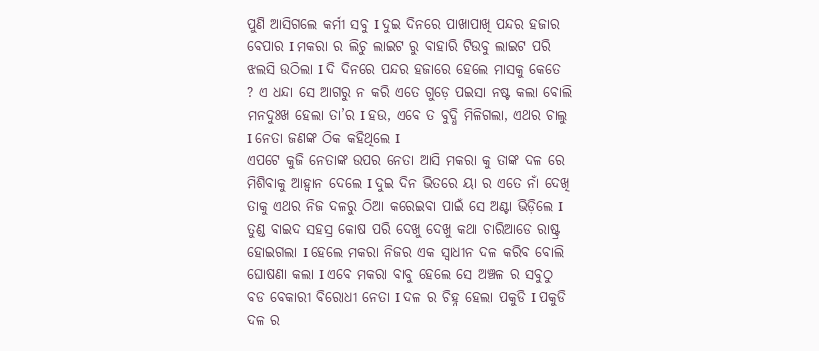ପୁଣି ଆସିଗଲେ କର୍ମୀ ସବୁ I ଦୁଇ ଦିନରେ ପାଖାପାଖି ପନ୍ଦର ହଜାର ବେପାର I ମକରା ର ଲିଚୁ ଲାଇଟ ରୁ ବାହାରି ଟିଉବୁ ଲାଇଟ ପରି ଝଲସି ଉଠିଲା I ଦି ଦିନରେ ପନ୍ଦର ହଜାରେ ହେଲେ ମାସକୁ କେତେ ? ଏ ଧନ୍ଦା ସେ ଆଗରୁ ନ କରି ଏତେ ଗୁଡ଼େ ପଇସା ନଷ୍ଟ କଲା ବୋଲି ମନଦୁଃଖ ହେଲା ତା’ର I ହଉ, ଏବେ ତ ବୁଦ୍ଧି ମିଳିଗଲା, ଏଥର ଚାଲୁ I ନେତା ଜଣଙ୍କ ଠିକ କହିଥିଲେ I
ଏପଟେ କୁଜି ନେତାଙ୍କ ଉପର ନେତା ଆସି ମକରା କୁ ତାଙ୍କ ଦଳ ରେ ମିଶିବାକୁ ଆହ୍ବାନ ଦେଲେ I ଦୁଇ ଦିନ ଭିତରେ ୟା ର ଏତେ ନାଁ ଦେଖି ତାକୁ ଏଥର ନିଜ ଦଳରୁ ଠିଆ କରେଇବା ପାଇଁ ସେ ଅଣ୍ଟା ଭିଡ଼ିଲେ I ତୁଣ୍ଡ ବାଇଦ ସହସ୍ର କୋଷ ପରି ଦେଖୁ ଦେଖୁ କଥା ଚାରିଆଡେ ରାଷ୍ଟ୍ର ହୋଇଗଲା I ହେଲେ ମକରା ନିଜର ଏକ ସ୍ୱାଧୀନ ଦଳ କରିବ ବୋଲି ଘୋଷଣା କଲା I ଏବେ ମକରା ବାବୁ ହେଲେ ସେ ଅଞ୍ଚଳ ର ସବୁଠୁ ବଡ ବେକାରୀ ବିରୋଧୀ ନେତା I ଦଳ ର ଚିହ୍ନ ହେଲା ପକୁଡି I ପକୁଡି ଦଳ ର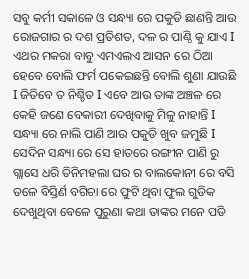ସବୁ କର୍ମୀ ସକାଳେ ଓ ସନ୍ଧ୍ୟା ରେ ପକୁଡି ଛାଣନ୍ତି ଆଉ ରୋଜଗାର ର ଦଶ ପ୍ରତିଶତ, ଦଳ ର ପାଣ୍ଠି କୁ ଯାଏ I ଏଥର ମକରା ବାବୁ ଏମଏଲଏ ଆସନ ରେ ଠିଆ ହେବେ ବୋଲି ଫର୍ମ ପକେଇଛନ୍ତି ବୋଲି ଶୁଣା ଯାଉଛି I ଜିତିବେ ତ ନିଶ୍ଚିତ I ଏବେ ଆଉ ତାଙ୍କ ଅଞ୍ଚଳ ରେ କେହି ଜଣେ ବେକାରୀ ଦେଖିବାକୁ ମିଳୁ ନାହାନ୍ତି I ସନ୍ଧ୍ୟା ରେ ନାଲି ପାଣି ଆଉ ପକୁଡି ଖୁବ ଜମୁଛି I
ସେଦିନ ସନ୍ଧ୍ୟା ରେ ସେ ହାତରେ ରଙ୍ଗୀନ ପାଣି ରୁ ଗ୍ଲାସେ ଧରି ତିନିମହଲା ଘର ର ବାଲକୋନୀ ରେ ବସି ତଳେ ବିସ୍ତିର୍ଣ ବଗିଚା ରେ ଫୁଟି ଥିବା ଫୁଲ ଗୁଡିକ ଦେଖୁଥିବା ବେଳେ ପୁରୁଣା କଥା ତାଙ୍କର ମନେ ପଡି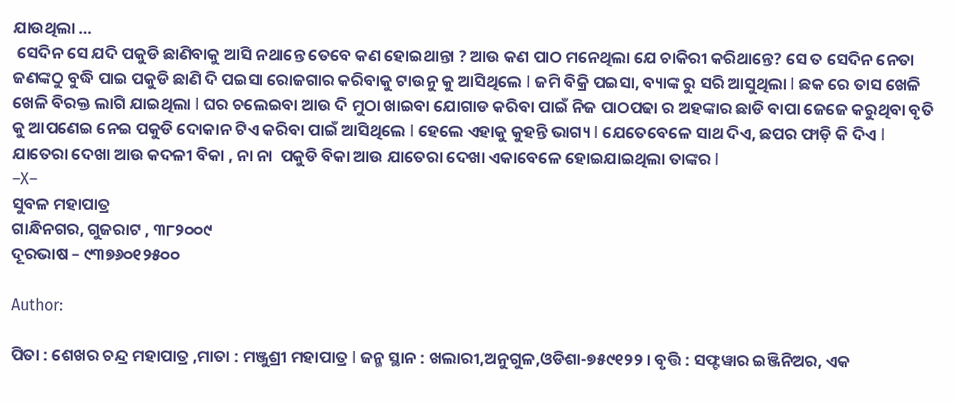ଯାଉଥିଲା …
 ସେଦିନ ସେ ଯଦି ପକୁଡି ଛାଣିବାକୁ ଆସି ନଥାନ୍ତେ ତେବେ କଣ ହୋଇଥାନ୍ତା ? ଆଉ କଣ ପାଠ ମନେଥିଲା ଯେ ଚାକିରୀ କରିଥାନ୍ତେ? ସେ ତ ସେଦିନ ନେତା ଜଣଙ୍କଠୁ ବୁଦ୍ଧି ପାଇ ପକୁଡି ଛାଣି ଦି ପଇସା ରୋଜଗାର କରିବାକୁ ଟାଉନୁ କୁ ଆସିଥିଲେ I ଜମି ବିକ୍ରି ପଇସା, ବ୍ୟାଙ୍କ ରୁ ସରି ଆସୁଥିଲା I ଛକ ରେ ତାସ ଖେଳି ଖେଳି ବିରକ୍ତ ଲାଗି ଯାଇଥିଲା I ଘର ଚଲେଇବା ଆଉ ଦି ମୁଠା ଖାଇବା ଯୋଗାଡ କରିବା ପାଇଁ ନିଜ ପାଠପଢା ର ଅହଙ୍କାର ଛାଡି ବାପା ଜେଜେ କରୁଥିବା ବୃତି କୁ ଆପଣେଇ ନେଇ ପକୁଡି ଦୋକାନ ଟିଏ କରିବା ପାଇଁ ଆସିଥିଲେ I ହେଲେ ଏହାକୁ କୁହନ୍ତି ଭାଗ୍ୟ I ଯେତେବେଳେ ସାଥ ଦିଏ, ଛପର ଫାଡ଼ି କି ଦିଏ I
ଯାତେରା ଦେଖା ଆଉ କଦଳୀ ବିକା , ନା ନା  ପକୁଡି ବିକା ଆଉ ଯାତେରା ଦେଖା ଏକାବେଳେ ହୋଇଯାଇଥିଲା ତାଙ୍କର I
–X–
ସୁବଳ ମହାପାତ୍ର
ଗାନ୍ଧିନଗର, ଗୁଜରାଟ , ୩୮୨୦୦୯
ଦୂରଭାଷ – ୯୩୭୬୦୧୨୫୦୦

Author:

ପିତା : ଶେଖର ଚନ୍ଦ୍ର ମହାପାତ୍ର ,ମାତା : ମଞ୍ଜୁଶ୍ରୀ ମହାପାତ୍ର I ଜନ୍ମ ସ୍ଥାନ : ଖଲାରୀ,ଅନୁଗୁଳ,ଓଡିଶା-୭୫୯୧୨୨ । ବୃତ୍ତି : ସଫ୍ଟୱାର ଇଞ୍ଜିନିଅର, ଏକ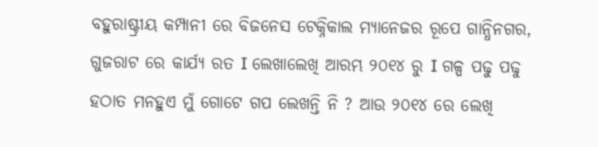ବହୁରାଷ୍ଟ୍ରୀୟ କମ୍ପାନୀ ରେ ବିଜନେସ ଟେକ୍ନିକାଲ ମ୍ୟାନେଜର ରୂପେ ଗାନ୍ଧିନଗର, ଗୁଜରାଟ ରେ କାର୍ଯ୍ୟ ରତ I ଲେଖାଲେଖି ଆରମ୍ଭ ୨୦୧୪ ରୁ I ଗଳ୍ପ ପଢୁ ପଢୁ ହଠାତ ମନହୁଏ ମୁଁ ଗୋଟେ ଗପ ଲେଖନ୍ତି ନି ? ଆଉ ୨୦୧୪ ରେ ଲେଖି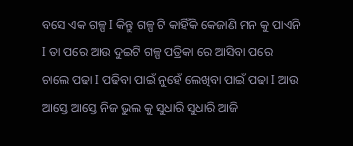ବସେ ଏକ ଗଳ୍ପ I କିନ୍ତୁ ଗଳ୍ପ ଟି କାହିଁକି କେଜାଣି ମନ କୁ ପାଏନି I ତା ପରେ ଆଉ ଦୁଇଟି ଗଳ୍ପ ପତ୍ରିକା ରେ ଆସିବା ପରେ ଚାଲେ ପଢା I ପଢିବା ପାଇଁ ନୁହେଁ ଲେଖିବା ପାଇଁ ପଢା I ଆଉ ଆସ୍ତେ ଆସ୍ତେ ନିଜ ଭୁଲ କୁ ସୁଧାରି ସୁଧାରି ଆଜି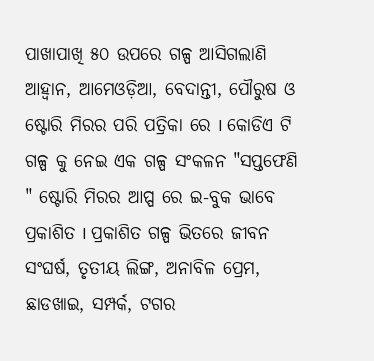ପାଖାପାଖି ୫୦ ଉପରେ ଗଳ୍ପ ଆସିଗଲାଣି ଆହ୍ବାନ, ଆମେଓଡ଼ିଆ, ବେଦାନ୍ତୀ, ପୌରୁଷ ଓ ଷ୍ଟୋରି ମିରର ପରି ପତ୍ରିକା ରେ I କୋଡିଏ ଟି ଗଳ୍ପ କୁ ନେଇ ଏକ ଗଳ୍ପ ସଂକଳନ "ସପ୍ତଫେଣି " ଷ୍ଟୋରି ମିରର ଆପ୍ପ ରେ ଇ-ବୁକ ଭାବେ ପ୍ରକାଶିତ I ପ୍ରକାଶିତ ଗଳ୍ପ ଭିତରେ ଜୀବନ ସଂଘର୍ଷ, ତୃତୀୟ ଲିଙ୍ଗ, ଅନାବିଳ ପ୍ରେମ, ଛାଡଖାଇ, ସମ୍ପର୍କ, ଟଗର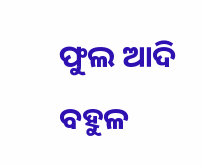ଫୁଲ ଆଦି ବହୁଳ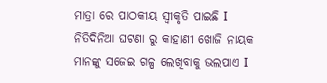ମାତ୍ରା ରେ ପାଠକୀୟ ସ୍ୱୀକୃତି ପାଇଛି I ନିତିଦିନିଆ ଘଟଣା ରୁ କାହାଣୀ ଖୋଜି ନାୟକ ମାନଙ୍କୁ ସଜେଇ ଗଳ୍ପ ଲେଖିବାକୁ ଭଲପାଏ I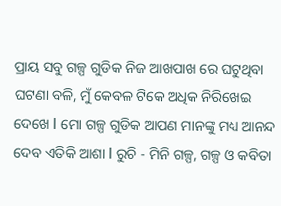ପ୍ରାୟ ସବୁ ଗଳ୍ପ ଗୁଡିକ ନିଜ ଆଖପାଖ ରେ ଘଟୁଥିବା ଘଟଣା ବଳି, ମୁଁ କେବଳ ଟିକେ ଅଧିକ ନିରିଖେଇ ଦେଖେ I ମୋ ଗଳ୍ପ ଗୁଡିକ ଆପଣ ମାନଙ୍କୁ ମଧ୍ୟ ଆନନ୍ଦ ଦେବ ଏତିକି ଆଶା I ରୁଚି - ମିନି ଗଳ୍ପ, ଗଳ୍ପ ଓ କବିତା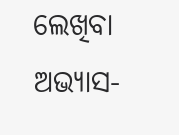ଲେଖିବା ଅଭ୍ୟାସ-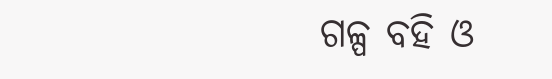ଗଳ୍ପ ବହି ଓ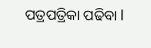ପତ୍ରପତ୍ରିକା ପଢିବା I